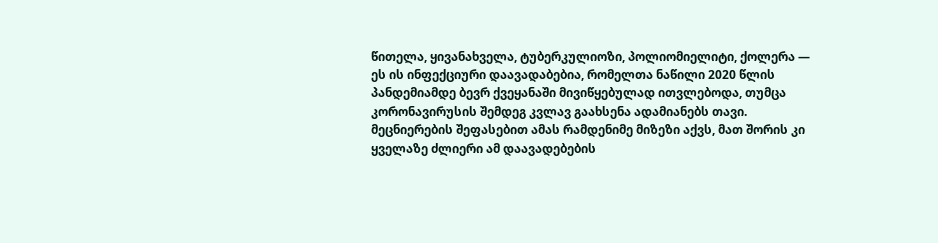წითელა, ყივანახველა, ტუბერკულიოზი, პოლიომიელიტი, ქოლერა — ეს ის ინფექციური დაავადაბებია, რომელთა ნაწილი 2020 წლის პანდემიამდე ბევრ ქვეყანაში მივიწყებულად ითვლებოდა, თუმცა კორონავირუსის შემდეგ კვლავ გაახსენა ადამიანებს თავი.
მეცნიერების შეფასებით ამას რამდენიმე მიზეზი აქვს, მათ შორის კი ყველაზე ძლიერი ამ დაავადებების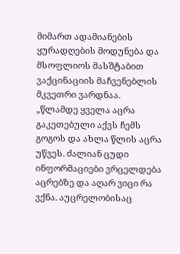მიმართ ადამიანების ყურადღების მოდუნება და მსოფლიოს მასშტაბით ვაქცინაციის მაჩვენებლის მკვეთრი ვარდნაა.
„წლამდე ყველა აცრა გაკეთებული აქვს ჩემს გოგოს და ახლა წლის აცრა უწვეს. ძალიან ცუდი ინფორმაციები ვრცელდება აცრებზე და აღარ ვიცი რა ვქნა. აუცრელობისაც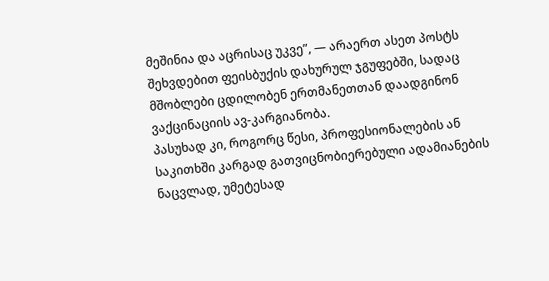მეშინია და აცრისაც უკვე”, — არაერთ ასეთ პოსტს შეხვდებით ფეისბუქის დახურულ ჯგუფებში, სადაც მშობლები ცდილობენ ერთმანეთთან დაადგინონ ვაქცინაციის ავ-კარგიანობა.
პასუხად კი, როგორც წესი, პროფესიონალების ან საკითხში კარგად გათვიცნობიერებული ადამიანების ნაცვლად, უმეტესად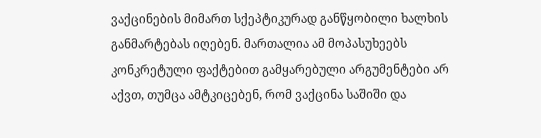ვაქცინების მიმართ სქეპტიკურად განწყობილი ხალხის განმარტებას იღებენ. მართალია ამ მოპასუხეებს კონკრეტული ფაქტებით გამყარებული არგუმენტები არ აქვთ, თუმცა ამტკიცებენ, რომ ვაქცინა საშიში და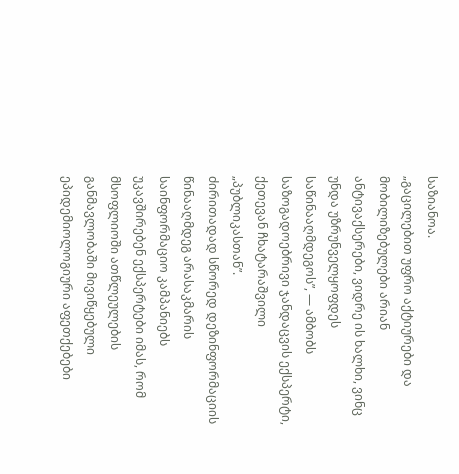საზიანოა.
„გაცილებით უფრო აქტიურები და მობილიზებულები არიან ანტივაქსერები, ვიდრე ის ხალხი, ვინც უნდა უზრუნველყოფდეს საწინააღმდეგოს”, — ამბობს საზოგადოებრივი ჯანდაცვის ექსპერტი, ქეთევან ჩხატარაშვილი „პუბლიკასთან”.
ძირითადად სწორედ დეზინფორმაციის წინააღმდეგ არასაკმარის საინფორმაციო კამპანიებს უკავშირებენ ექსპერტები იმას, რომ მსოფლიოში ათწლეულების განმავლობაში მივიწყებული ეპიდემიოლოგიური აფეთქებები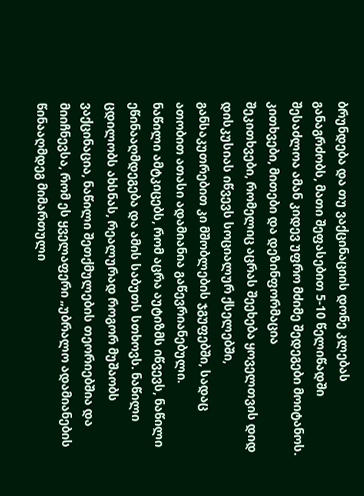ბრუნდება და თუ ვაქცინაციის დონე კლებას განაგრძობს, მათი შეფასებით 5-10 წელიწადში შესაძლოა ამან კიდევ უფრო მძიმე შედეგები მოიტანოს.
კითხვები, მითები და დეზინფორმაცია
შეკითხვები, რომელიც აცრას შეეხება ყოველთვის დიდ დისკუსიას იწვევს სოციალურ ქსელებში, განსაკუთრებით კი მშობლების ჯგუფებში, სადაც ათობით ათასი ადამიანია გაწევრიანებული.
ნაწილი ამტკიცებს, რომ აცრა აუტიზმს იწვევს, ნაწილი ეწინააღმდეგება და ამის საბუთს სთხოვს. ნაწილი ცდილობს ახსნას, რეალურად როგორ მუშაობს ვაქცინაცია, ნაწილი შეთქმულების თეორიებშია და მიიჩნევსა, რომ ეს ყველაფერი „უბრალო ადამიანების წინააღმდეგ მიმართული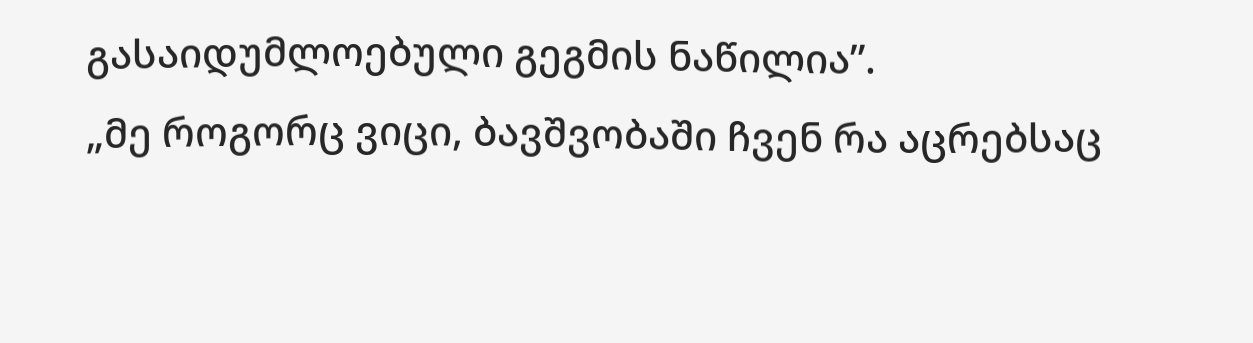გასაიდუმლოებული გეგმის ნაწილია”.
„მე როგორც ვიცი, ბავშვობაში ჩვენ რა აცრებსაც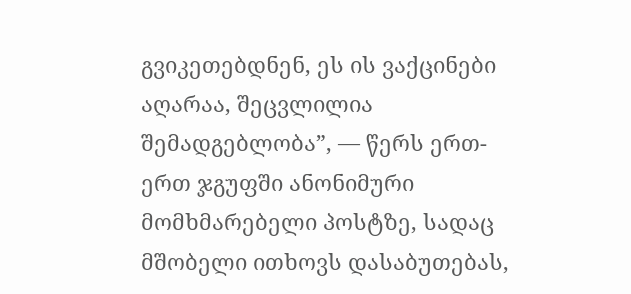გვიკეთებდნენ, ეს ის ვაქცინები აღარაა, შეცვლილია შემადგებლობა”, — წერს ერთ-ერთ ჯგუფში ანონიმური მომხმარებელი პოსტზე, სადაც მშობელი ითხოვს დასაბუთებას,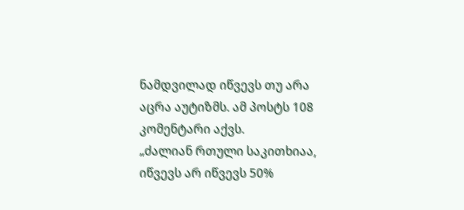ნამდვილად იწვევს თუ არა აცრა აუტიზმს. ამ პოსტს 108 კომენტარი აქვს.
„ძალიან რთული საკითხიაა, იწვევს არ იწვევს 50%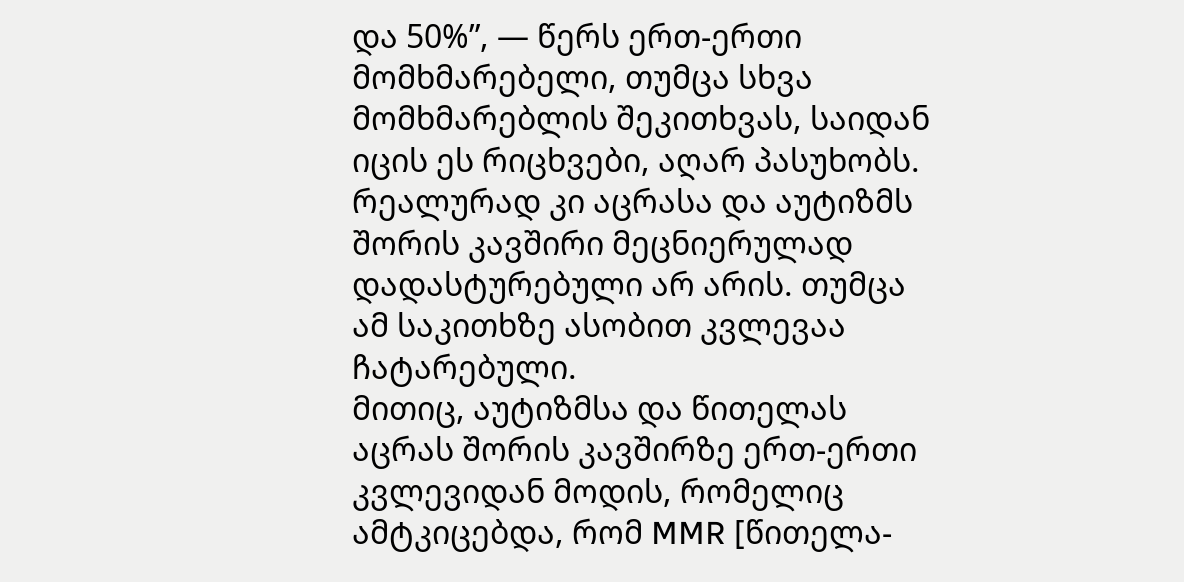და 50%”, — წერს ერთ-ერთი მომხმარებელი, თუმცა სხვა მომხმარებლის შეკითხვას, საიდან იცის ეს რიცხვები, აღარ პასუხობს.
რეალურად კი აცრასა და აუტიზმს შორის კავშირი მეცნიერულად დადასტურებული არ არის. თუმცა ამ საკითხზე ასობით კვლევაა ჩატარებული.
მითიც, აუტიზმსა და წითელას აცრას შორის კავშირზე ერთ-ერთი კვლევიდან მოდის, რომელიც ამტკიცებდა, რომ MMR [წითელა-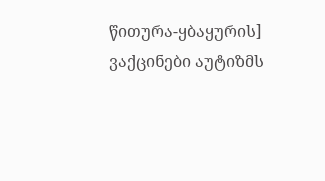წითურა-ყბაყურის] ვაქცინები აუტიზმს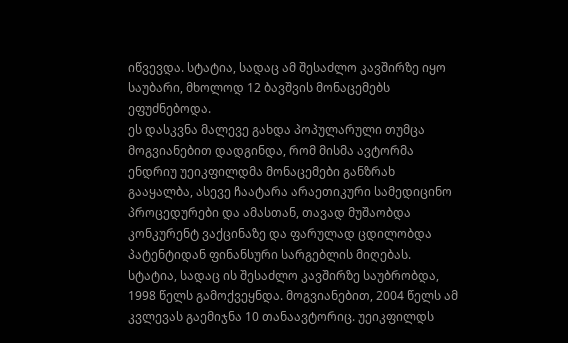იწვევდა. სტატია, სადაც ამ შესაძლო კავშირზე იყო საუბარი, მხოლოდ 12 ბავშვის მონაცემებს ეფუძნებოდა.
ეს დასკვნა მალევე გახდა პოპულარული თუმცა მოგვიანებით დადგინდა, რომ მისმა ავტორმა ენდრიუ უეიკფილდმა მონაცემები განზრახ გააყალბა, ასევე ჩაატარა არაეთიკური სამედიცინო პროცედურები და ამასთან, თავად მუშაობდა კონკურენტ ვაქცინაზე და ფარულად ცდილობდა პატენტიდან ფინანსური სარგებლის მიღებას.
სტატია, სადაც ის შესაძლო კავშირზე საუბრობდა, 1998 წელს გამოქვეყნდა. მოგვიანებით, 2004 წელს ამ კვლევას გაემიჯნა 10 თანაავტორიც. უეიკფილდს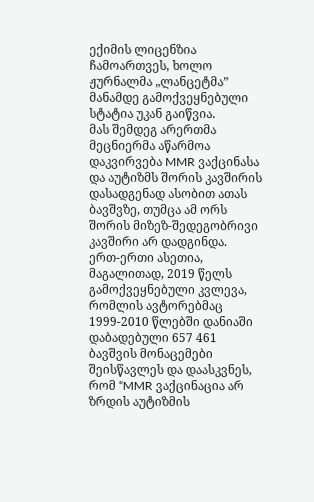ექიმის ლიცენზია ჩამოართვეს, ხოლო ჟურნალმა „ლანცეტმა” მანამდე გამოქვეყნებული სტატია უკან გაიწვია.
მას შემდეგ არერთმა მეცნიერმა აწარმოა დაკვირვება MMR ვაქცინასა და აუტიზმს შორის კავშირის დასადგენად ასობით ათას ბავშვზე, თუმცა ამ ორს შორის მიზეზ-შედეგობრივი კავშირი არ დადგინდა.
ერთ-ერთი ასეთია, მაგალითად, 2019 წელს გამოქვეყნებული კვლევა, რომლის ავტორებმაც 1999-2010 წლებში დანიაში დაბადებული 657 461 ბავშვის მონაცემები შეისწავლეს და დაასკვნეს, რომ “MMR ვაქცინაცია არ ზრდის აუტიზმის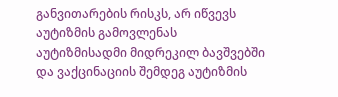განვითარების რისკს, არ იწვევს აუტიზმის გამოვლენას აუტიზმისადმი მიდრეკილ ბავშვებში და ვაქცინაციის შემდეგ აუტიზმის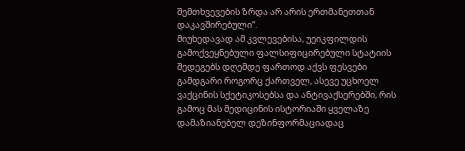შემთხვევების ზრდა არ არის ერთმანეთთან დაკავშირებული“.
მიუხედავად ამ კვლევებისა, უეიკფილდის გამოქვეყნებული ფალსიფიცირებული სტატიის შედეგებს დღემდე ფართოდ აქვს ფესვები გამდგარი როგორც ქართველ, ასევე უცხოელ ვაქცინის სქეტიკოსებსა და ანტივაქსერებში, რის გამოც მას მედიცინის ისტორიაში ყველაზე დამაზიანებელ დეზინფორმაციადაც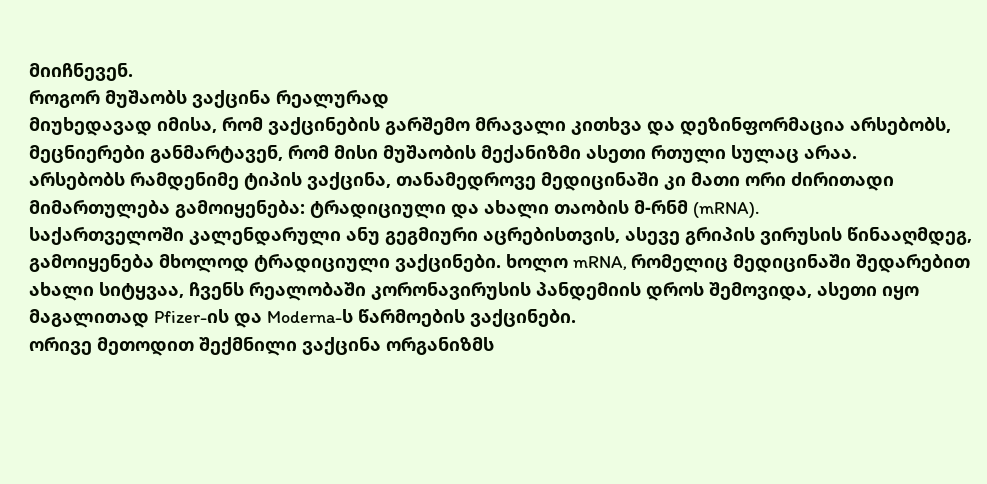მიიჩნევენ.
როგორ მუშაობს ვაქცინა რეალურად
მიუხედავად იმისა, რომ ვაქცინების გარშემო მრავალი კითხვა და დეზინფორმაცია არსებობს, მეცნიერები განმარტავენ, რომ მისი მუშაობის მექანიზმი ასეთი რთული სულაც არაა.
არსებობს რამდენიმე ტიპის ვაქცინა, თანამედროვე მედიცინაში კი მათი ორი ძირითადი მიმართულება გამოიყენება: ტრადიციული და ახალი თაობის მ-რნმ (mRNA).
საქართველოში კალენდარული ანუ გეგმიური აცრებისთვის, ასევე გრიპის ვირუსის წინააღმდეგ, გამოიყენება მხოლოდ ტრადიციული ვაქცინები. ხოლო mRNA, რომელიც მედიცინაში შედარებით ახალი სიტყვაა, ჩვენს რეალობაში კორონავირუსის პანდემიის დროს შემოვიდა, ასეთი იყო მაგალითად Pfizer-ის და Moderna-ს წარმოების ვაქცინები.
ორივე მეთოდით შექმნილი ვაქცინა ორგანიზმს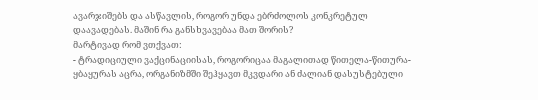ავარჯიშებს და ასწავლის, როგორ უნდა ებრძოლოს კონკრეტულ დაავადებას. მაშინ რა განსხვავებაა მათ შორის?
მარტივად რომ ვთქვათ:
- ტრადიციული ვაქცინაციისას, როგორიცაა მაგალითად წითელა-წითურა-ყბაყურას აცრა, ორგანიზმში შეჰყავთ მკვდარი ან ძალიან დასუსტებული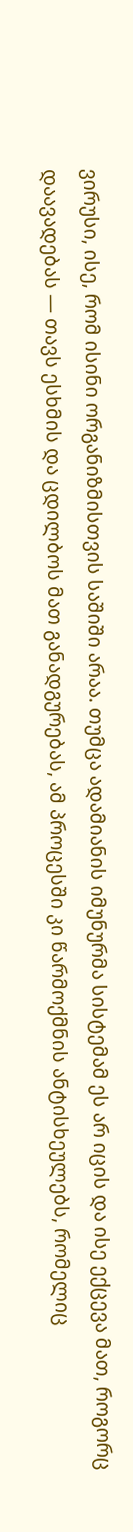ვირუსი, ისე, რომ ისინი ორგანიზმისთვის საშიში არაა. თუმცა ადამიანის იმუნურმა სისტემამ ეს არ იცის და ისე ექცევა მათ, როგორც დაავადებას — თავს ესხმის და ცდილბოს მათ განადგურებას, ამ პროცესში კი წარმოქმნის ანტისხეულებს, რომელიც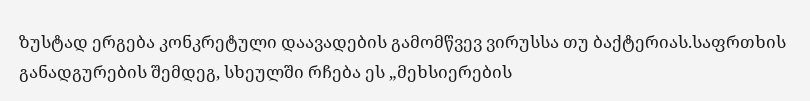ზუსტად ერგება კონკრეტული დაავადების გამომწვევ ვირუსსა თუ ბაქტერიას.საფრთხის განადგურების შემდეგ, სხეულში რჩება ეს „მეხსიერების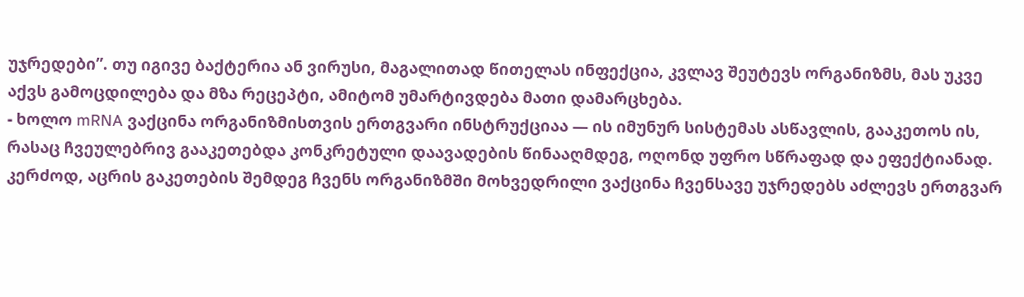უჯრედები”. თუ იგივე ბაქტერია ან ვირუსი, მაგალითად წითელას ინფექცია, კვლავ შეუტევს ორგანიზმს, მას უკვე აქვს გამოცდილება და მზა რეცეპტი, ამიტომ უმარტივდება მათი დამარცხება.
- ხოლო mRNA ვაქცინა ორგანიზმისთვის ერთგვარი ინსტრუქციაა — ის იმუნურ სისტემას ასწავლის, გააკეთოს ის, რასაც ჩვეულებრივ გააკეთებდა კონკრეტული დაავადების წინააღმდეგ, ოღონდ უფრო სწრაფად და ეფექტიანად. კერძოდ, აცრის გაკეთების შემდეგ ჩვენს ორგანიზმში მოხვედრილი ვაქცინა ჩვენსავე უჯრედებს აძლევს ერთგვარ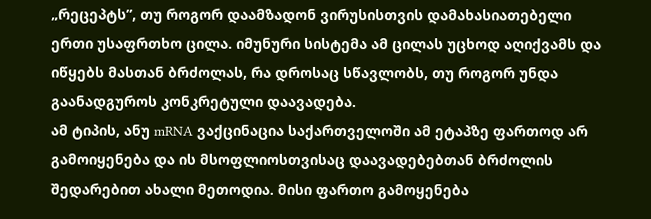„რეცეპტს”, თუ როგორ დაამზადონ ვირუსისთვის დამახასიათებელი ერთი უსაფრთხო ცილა. იმუნური სისტემა ამ ცილას უცხოდ აღიქვამს და იწყებს მასთან ბრძოლას, რა დროსაც სწავლობს, თუ როგორ უნდა გაანადგუროს კონკრეტული დაავადება.
ამ ტიპის, ანუ mRNA ვაქცინაცია საქართველოში ამ ეტაპზე ფართოდ არ გამოიყენება და ის მსოფლიოსთვისაც დაავადებებთან ბრძოლის შედარებით ახალი მეთოდია. მისი ფართო გამოყენება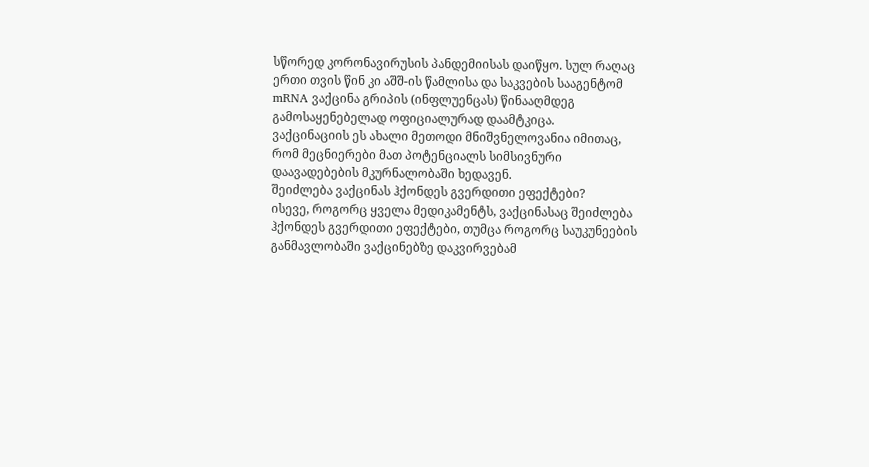სწორედ კორონავირუსის პანდემიისას დაიწყო. სულ რაღაც ერთი თვის წინ კი აშშ-ის წამლისა და საკვების სააგენტომ mRNA ვაქცინა გრიპის (ინფლუენცას) წინააღმდეგ გამოსაყენებელად ოფიციალურად დაამტკიცა.
ვაქცინაციის ეს ახალი მეთოდი მნიშვნელოვანია იმითაც, რომ მეცნიერები მათ პოტენციალს სიმსივნური დაავადებების მკურნალობაში ხედავენ.
შეიძლება ვაქცინას ჰქონდეს გვერდითი ეფექტები?
ისევე, როგორც ყველა მედიკამენტს, ვაქცინასაც შეიძლება ჰქონდეს გვერდითი ეფექტები, თუმცა როგორც საუკუნეების განმავლობაში ვაქცინებზე დაკვირვებამ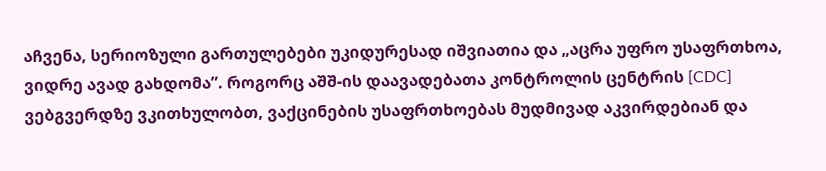აჩვენა, სერიოზული გართულებები უკიდურესად იშვიათია და „აცრა უფრო უსაფრთხოა, ვიდრე ავად გახდომა”. როგორც აშშ-ის დაავადებათა კონტროლის ცენტრის [CDC] ვებგვერდზე ვკითხულობთ, ვაქცინების უსაფრთხოებას მუდმივად აკვირდებიან და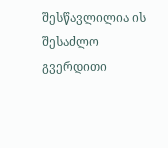შესწავლილია ის შესაძლო გვერდითი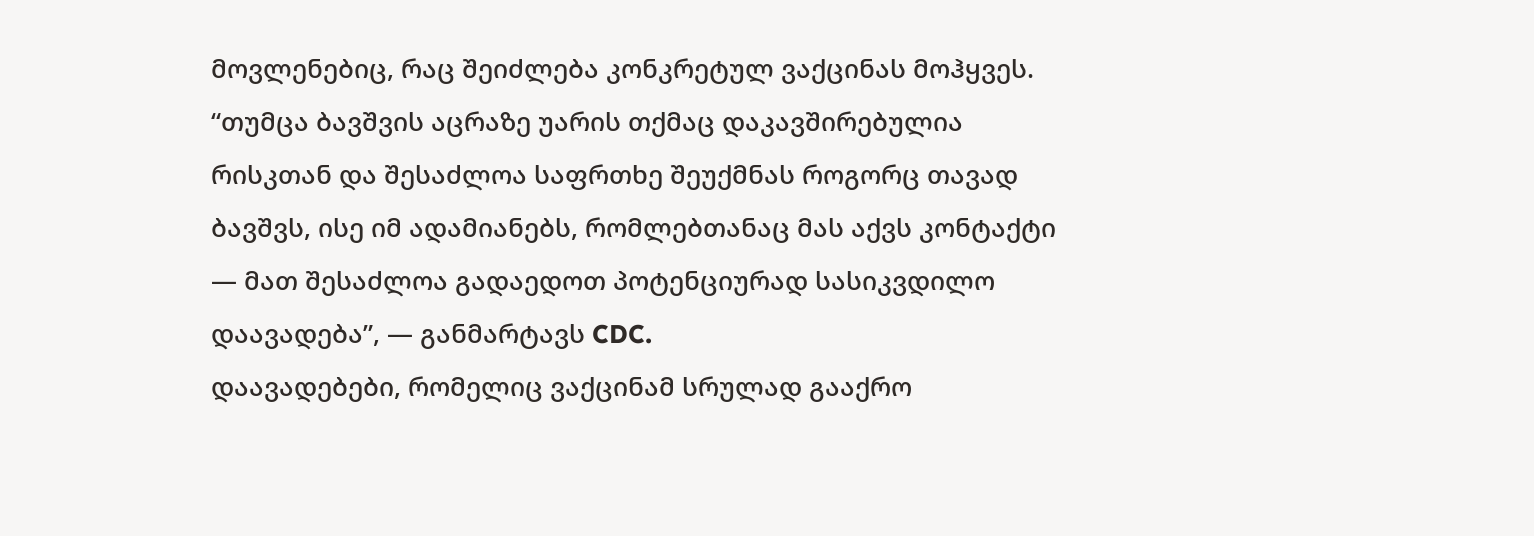მოვლენებიც, რაც შეიძლება კონკრეტულ ვაქცინას მოჰყვეს.
“თუმცა ბავშვის აცრაზე უარის თქმაც დაკავშირებულია რისკთან და შესაძლოა საფრთხე შეუქმნას როგორც თავად ბავშვს, ისე იმ ადამიანებს, რომლებთანაც მას აქვს კონტაქტი — მათ შესაძლოა გადაედოთ პოტენციურად სასიკვდილო დაავადება”, — განმარტავს CDC.
დაავადებები, რომელიც ვაქცინამ სრულად გააქრო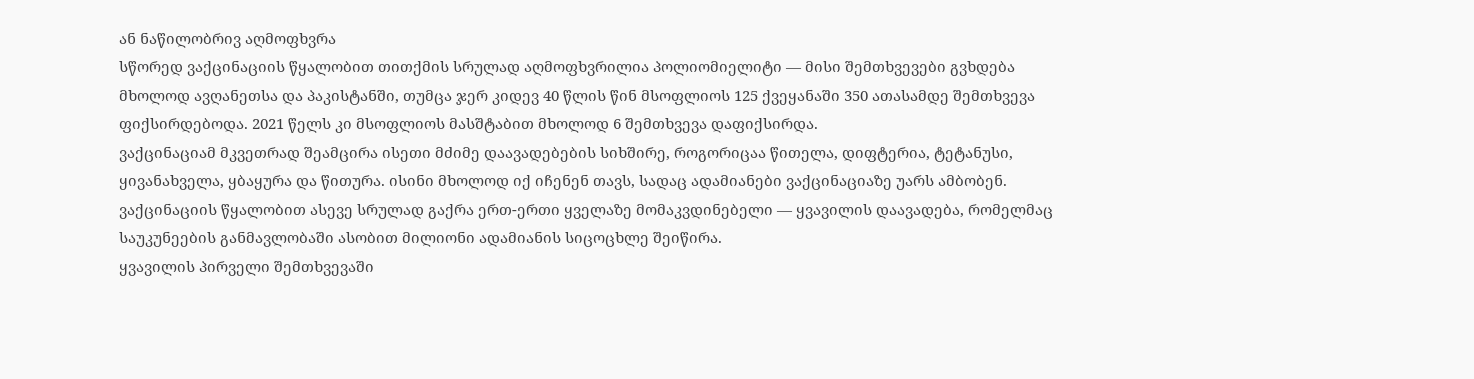ან ნაწილობრივ აღმოფხვრა
სწორედ ვაქცინაციის წყალობით თითქმის სრულად აღმოფხვრილია პოლიომიელიტი — მისი შემთხვევები გვხდება მხოლოდ ავღანეთსა და პაკისტანში, თუმცა ჯერ კიდევ 40 წლის წინ მსოფლიოს 125 ქვეყანაში 350 ათასამდე შემთხვევა ფიქსირდებოდა. 2021 წელს კი მსოფლიოს მასშტაბით მხოლოდ 6 შემთხვევა დაფიქსირდა.
ვაქცინაციამ მკვეთრად შეამცირა ისეთი მძიმე დაავადებების სიხშირე, როგორიცაა წითელა, დიფტერია, ტეტანუსი, ყივანახველა, ყბაყურა და წითურა. ისინი მხოლოდ იქ იჩენენ თავს, სადაც ადამიანები ვაქცინაციაზე უარს ამბობენ.
ვაქცინაციის წყალობით ასევე სრულად გაქრა ერთ-ერთი ყველაზე მომაკვდინებელი — ყვავილის დაავადება, რომელმაც საუკუნეების განმავლობაში ასობით მილიონი ადამიანის სიცოცხლე შეიწირა.
ყვავილის პირველი შემთხვევაში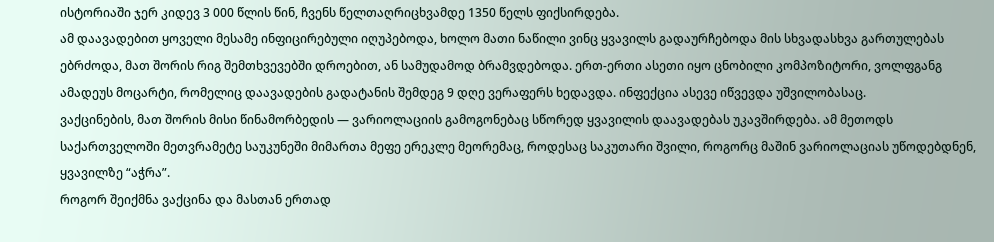ისტორიაში ჯერ კიდევ 3 000 წლის წინ, ჩვენს წელთაღრიცხვამდე 1350 წელს ფიქსირდება.
ამ დაავადებით ყოველი მესამე ინფიცირებული იღუპებოდა, ხოლო მათი ნაწილი ვინც ყვავილს გადაურჩებოდა მის სხვადასხვა გართულებას ებრძოდა, მათ შორის რიგ შემთხვევებში დროებით, ან სამუდამოდ ბრამვდებოდა. ერთ-ერთი ასეთი იყო ცნობილი კომპოზიტორი, ვოლფგანგ ამადეუს მოცარტი, რომელიც დაავადების გადატანის შემდეგ 9 დღე ვერაფერს ხედავდა. ინფექცია ასევე იწვევდა უშვილობასაც.
ვაქცინების, მათ შორის მისი წინამორბედის — ვარიოლაციის გამოგონებაც სწორედ ყვავილის დაავადებას უკავშირდება. ამ მეთოდს საქართველოში მეთვრამეტე საუკუნეში მიმართა მეფე ერეკლე მეორემაც, როდესაც საკუთარი შვილი, როგორც მაშინ ვარიოლაციას უწოდებდნენ, ყვავილზე “აჭრა”.
როგორ შეიქმნა ვაქცინა და მასთან ერთად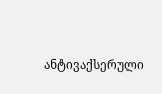ანტივაქსერული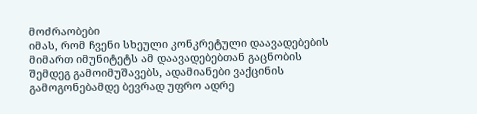მოძრაობები
იმას, რომ ჩვენი სხეული კონკრეტული დაავადებების მიმართ იმუნიტეტს ამ დაავადებებთან გაცნობის შემდეგ გამოიმუშავებს, ადამიანები ვაქცინის გამოგონებამდე ბევრად უფრო ადრე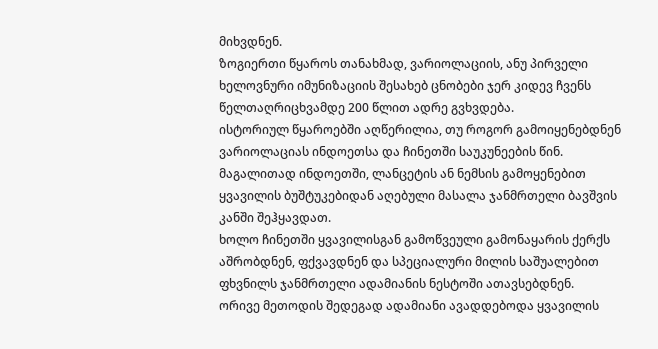მიხვდნენ.
ზოგიერთი წყაროს თანახმად, ვარიოლაციის, ანუ პირველი ხელოვნური იმუნიზაციის შესახებ ცნობები ჯერ კიდევ ჩვენს წელთაღრიცხვამდე 200 წლით ადრე გვხვდება.
ისტორიულ წყაროებში აღწერილია, თუ როგორ გამოიყენებდნენ ვარიოლაციას ინდოეთსა და ჩინეთში საუკუნეების წინ.
მაგალითად ინდოეთში, ლანცეტის ან ნემსის გამოყენებით ყვავილის ბუშტუკებიდან აღებული მასალა ჯანმრთელი ბავშვის კანში შეჰყავდათ.
ხოლო ჩინეთში ყვავილისგან გამოწვეული გამონაყარის ქერქს აშრობდნენ, ფქვავდნენ და სპეციალური მილის საშუალებით ფხვნილს ჯანმრთელი ადამიანის ნესტოში ათავსებდნენ.
ორივე მეთოდის შედეგად ადამიანი ავადდებოდა ყვავილის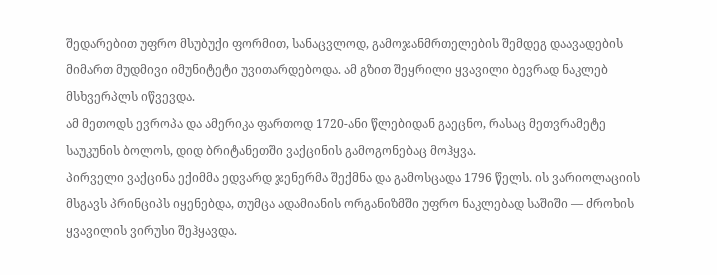შედარებით უფრო მსუბუქი ფორმით, სანაცვლოდ, გამოჯანმრთელების შემდეგ დაავადების მიმართ მუდმივი იმუნიტეტი უვითარდებოდა. ამ გზით შეყრილი ყვავილი ბევრად ნაკლებ მსხვერპლს იწვევდა.
ამ მეთოდს ევროპა და ამერიკა ფართოდ 1720-ანი წლებიდან გაეცნო, რასაც მეთვრამეტე საუკუნის ბოლოს, დიდ ბრიტანეთში ვაქცინის გამოგონებაც მოჰყვა.
პირველი ვაქცინა ექიმმა ედვარდ ჯენერმა შექმნა და გამოსცადა 1796 წელს. ის ვარიოლაციის მსგავს პრინციპს იყენებდა, თუმცა ადამიანის ორგანიზმში უფრო ნაკლებად საშიში — ძროხის ყვავილის ვირუსი შეჰყავდა.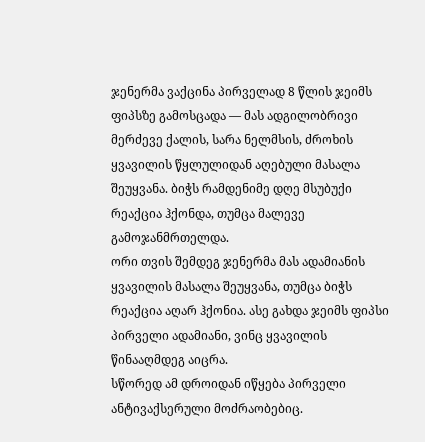ჯენერმა ვაქცინა პირველად 8 წლის ჯეიმს ფიპსზე გამოსცადა — მას ადგილობრივი მერძევე ქალის, სარა ნელმსის, ძროხის ყვავილის წყლულიდან აღებული მასალა შეუყვანა. ბიჭს რამდენიმე დღე მსუბუქი რეაქცია ჰქონდა, თუმცა მალევე გამოჯანმრთელდა.
ორი თვის შემდეგ ჯენერმა მას ადამიანის ყვავილის მასალა შეუყვანა, თუმცა ბიჭს რეაქცია აღარ ჰქონია. ასე გახდა ჯეიმს ფიპსი პირველი ადამიანი, ვინც ყვავილის წინააღმდეგ აიცრა.
სწორედ ამ დროიდან იწყება პირველი ანტივაქსერული მოძრაობებიც.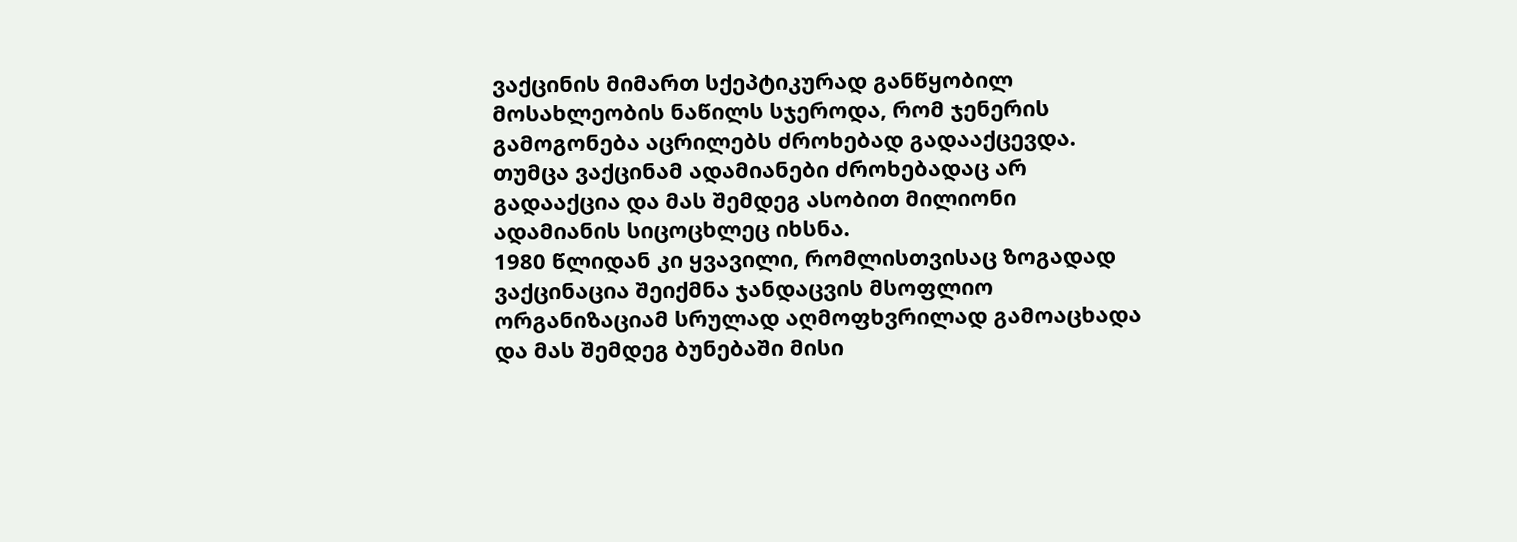ვაქცინის მიმართ სქეპტიკურად განწყობილ მოსახლეობის ნაწილს სჯეროდა, რომ ჯენერის გამოგონება აცრილებს ძროხებად გადააქცევდა.
თუმცა ვაქცინამ ადამიანები ძროხებადაც არ გადააქცია და მას შემდეგ ასობით მილიონი ადამიანის სიცოცხლეც იხსნა.
1980 წლიდან კი ყვავილი, რომლისთვისაც ზოგადად ვაქცინაცია შეიქმნა ჯანდაცვის მსოფლიო ორგანიზაციამ სრულად აღმოფხვრილად გამოაცხადა და მას შემდეგ ბუნებაში მისი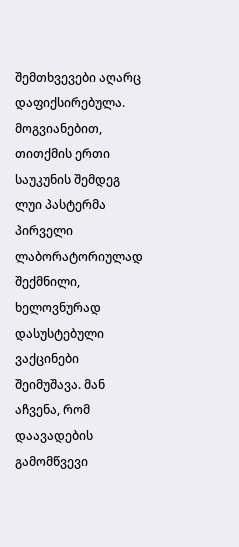შემთხვევები აღარც დაფიქსირებულა.
მოგვიანებით, თითქმის ერთი საუკუნის შემდეგ ლუი პასტერმა პირველი ლაბორატორიულად შექმნილი, ხელოვნურად დასუსტებული ვაქცინები შეიმუშავა. მან აჩვენა, რომ დაავადების გამომწვევი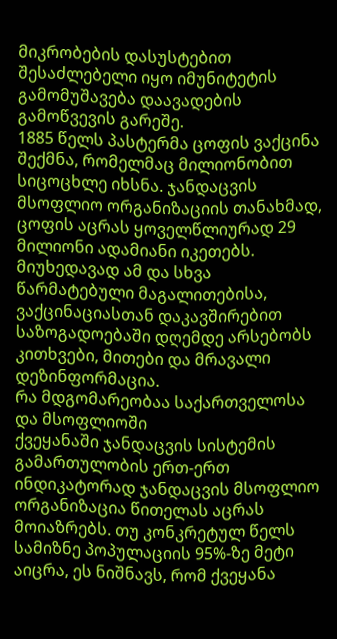მიკრობების დასუსტებით შესაძლებელი იყო იმუნიტეტის გამომუშავება დაავადების გამოწვევის გარეშე.
1885 წელს პასტერმა ცოფის ვაქცინა შექმნა, რომელმაც მილიონობით სიცოცხლე იხსნა. ჯანდაცვის მსოფლიო ორგანიზაციის თანახმად, ცოფის აცრას ყოველწლიურად 29 მილიონი ადამიანი იკეთებს.
მიუხედავად ამ და სხვა წარმატებული მაგალითებისა, ვაქცინაციასთან დაკავშირებით საზოგადოებაში დღემდე არსებობს კითხვები, მითები და მრავალი დეზინფორმაცია.
რა მდგომარეობაა საქართველოსა და მსოფლიოში
ქვეყანაში ჯანდაცვის სისტემის გამართულობის ერთ-ერთ ინდიკატორად ჯანდაცვის მსოფლიო ორგანიზაცია წითელას აცრას მოიაზრებს. თუ კონკრეტულ წელს სამიზნე პოპულაციის 95%-ზე მეტი აიცრა, ეს ნიშნავს, რომ ქვეყანა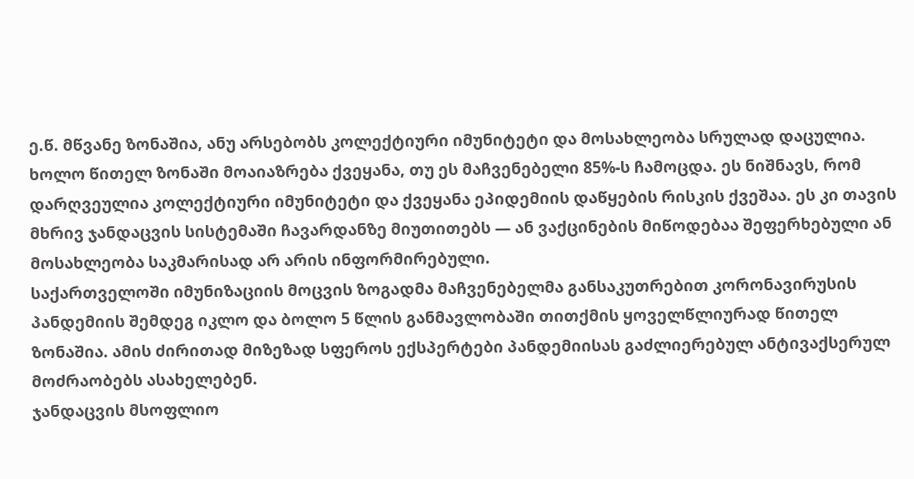ე.წ. მწვანე ზონაშია, ანუ არსებობს კოლექტიური იმუნიტეტი და მოსახლეობა სრულად დაცულია.
ხოლო წითელ ზონაში მოაიაზრება ქვეყანა, თუ ეს მაჩვენებელი 85%-ს ჩამოცდა. ეს ნიშნავს, რომ დარღვეულია კოლექტიური იმუნიტეტი და ქვეყანა ეპიდემიის დაწყების რისკის ქვეშაა. ეს კი თავის მხრივ ჯანდაცვის სისტემაში ჩავარდანზე მიუთითებს — ან ვაქცინების მიწოდებაა შეფერხებული ან მოსახლეობა საკმარისად არ არის ინფორმირებული.
საქართველოში იმუნიზაციის მოცვის ზოგადმა მაჩვენებელმა განსაკუთრებით კორონავირუსის პანდემიის შემდეგ იკლო და ბოლო 5 წლის განმავლობაში თითქმის ყოველწლიურად წითელ ზონაშია. ამის ძირითად მიზეზად სფეროს ექსპერტები პანდემიისას გაძლიერებულ ანტივაქსერულ მოძრაობებს ასახელებენ.
ჯანდაცვის მსოფლიო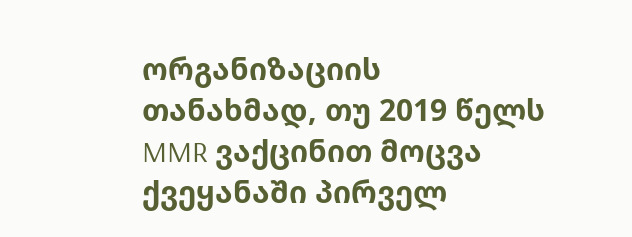ორგანიზაციის თანახმად, თუ 2019 წელს MMR ვაქცინით მოცვა ქვეყანაში პირველ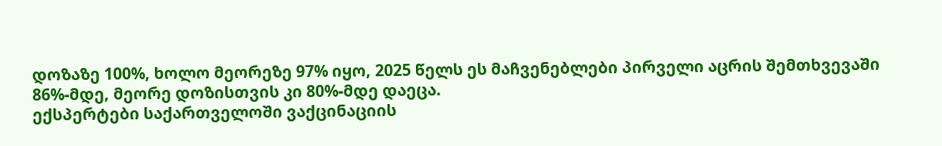დოზაზე 100%, ხოლო მეორეზე 97% იყო, 2025 წელს ეს მაჩვენებლები პირველი აცრის შემთხვევაში 86%-მდე, მეორე დოზისთვის კი 80%-მდე დაეცა.
ექსპერტები საქართველოში ვაქცინაციის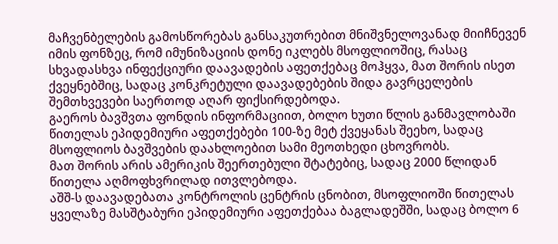მაჩვენბელების გამოსწორებას განსაკუთრებით მნიშვნელოვანად მიიჩნევენ იმის ფონზეც, რომ იმუნიზაციის დონე იკლებს მსოფლიოშიც, რასაც სხვადასხვა ინფექციური დაავადების აფეთქებაც მოჰყვა, მათ შორის ისეთ ქვეყნებშიც, სადაც კონკრეტული დაავადებების შიდა გავრცელების შემთხვევები საერთოდ აღარ ფიქსირდებოდა.
გაეროს ბავშვთა ფონდის ინფორმაციით, ბოლო ხუთი წლის განმავლობაში წითელას ეპიდემიური აფეთქებები 100-ზე მეტ ქვეყანას შეეხო, სადაც მსოფლიოს ბავშვების დაახლოებით სამი მეოთხედი ცხოვრობს.
მათ შორის არის ამერიკის შეერთებული შტატებიც, სადაც 2000 წლიდან წითელა აღმოფხვრილად ითვლებოდა.
აშშ-ს დაავადებათა კონტროლის ცენტრის ცნობით, მსოფლიოში წითელას ყველაზე მასშტაბური ეპიდემიური აფეთქებაა ბაგლადეშში, სადაც ბოლო 6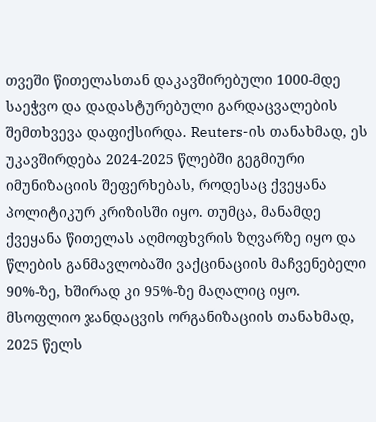თვეში წითელასთან დაკავშირებული 1000-მდე საეჭვო და დადასტურებული გარდაცვალების შემთხვევა დაფიქსირდა. Reuters-ის თანახმად, ეს უკავშირდება 2024-2025 წლებში გეგმიური იმუნიზაციის შეფერხებას, როდესაც ქვეყანა პოლიტიკურ კრიზისში იყო. თუმცა, მანამდე ქვეყანა წითელას აღმოფხვრის ზღვარზე იყო და წლების განმავლობაში ვაქცინაციის მაჩვენებელი 90%-ზე, ხშირად კი 95%-ზე მაღალიც იყო.
მსოფლიო ჯანდაცვის ორგანიზაციის თანახმად, 2025 წელს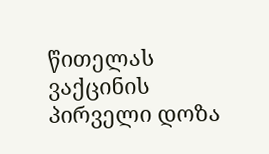წითელას ვაქცინის პირველი დოზა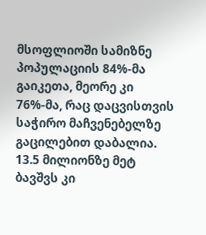მსოფლიოში სამიზნე პოპულაციის 84%-მა გაიკეთა, მეორე კი 76%-მა, რაც დაცვისთვის საჭირო მაჩვენებელზე გაცილებით დაბალია. 13.5 მილიონზე მეტ ბავშვს კი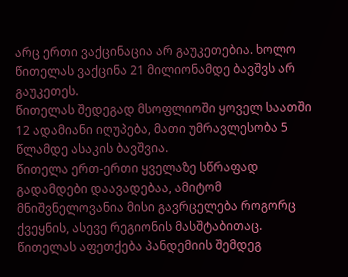არც ერთი ვაქცინაცია არ გაუკეთებია. ხოლო წითელას ვაქცინა 21 მილიონამდე ბავშვს არ გაუკეთეს.
წითელას შედეგად მსოფლიოში ყოველ საათში 12 ადამიანი იღუპება, მათი უმრავლესობა 5 წლამდე ასაკის ბავშვია.
წითელა ერთ-ერთი ყველაზე სწრაფად გადამდები დაავადებაა, ამიტომ მნიშვნელოვანია მისი გავრცელება როგორც ქვეყნის, ასევე რეგიონის მასშტაბითაც.
წითელას აფეთქება პანდემიის შემდეგ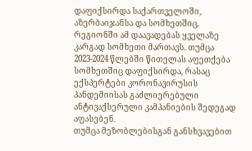დაფიქსირდა საქართველოში, აზერბაიჯანსა და სომხეთშიც.
რეგიონში ამ დაავადებას ყველაზე კარგად სომხეთი მართავს. თუმცა 2023-2024 წლებში წითელას აფეთქება სომხეთშიც დაფიქსირდა, რასაც ექსპერტები კორონავირუსის პანდემიისას გაძლიერებული ანტივაქსერული კამპანიების შედეგად აფასებენ.
თუმცა მეზობლებისგან განსხვავებით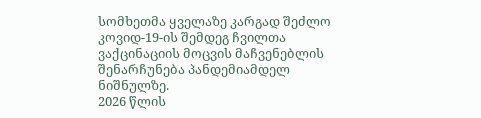სომხეთმა ყველაზე კარგად შეძლო კოვიდ-19-ის შემდეგ ჩვილთა ვაქცინაციის მოცვის მაჩვენებლის შენარჩუნება პანდემიამდელ ნიშნულზე.
2026 წლის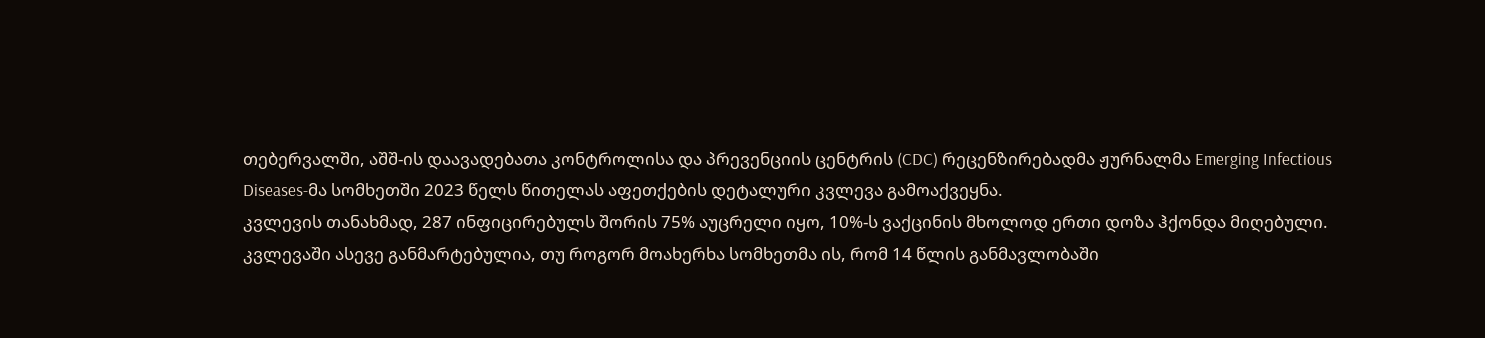თებერვალში, აშშ-ის დაავადებათა კონტროლისა და პრევენციის ცენტრის (CDC) რეცენზირებადმა ჟურნალმა Emerging Infectious Diseases-მა სომხეთში 2023 წელს წითელას აფეთქების დეტალური კვლევა გამოაქვეყნა.
კვლევის თანახმად, 287 ინფიცირებულს შორის 75% აუცრელი იყო, 10%-ს ვაქცინის მხოლოდ ერთი დოზა ჰქონდა მიღებული.
კვლევაში ასევე განმარტებულია, თუ როგორ მოახერხა სომხეთმა ის, რომ 14 წლის განმავლობაში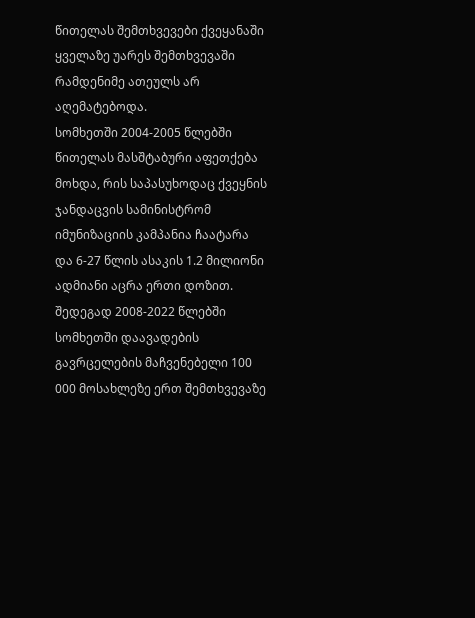წითელას შემთხვევები ქვეყანაში ყველაზე უარეს შემთხვევაში რამდენიმე ათეულს არ აღემატებოდა.
სომხეთში 2004-2005 წლებში წითელას მასშტაბური აფეთქება მოხდა, რის საპასუხოდაც ქვეყნის ჯანდაცვის სამინისტრომ იმუნიზაციის კამპანია ჩაატარა და 6-27 წლის ასაკის 1.2 მილიონი ადმიანი აცრა ერთი დოზით. შედეგად 2008-2022 წლებში სომხეთში დაავადების გავრცელების მაჩვენებელი 100 000 მოსახლეზე ერთ შემთხვევაზე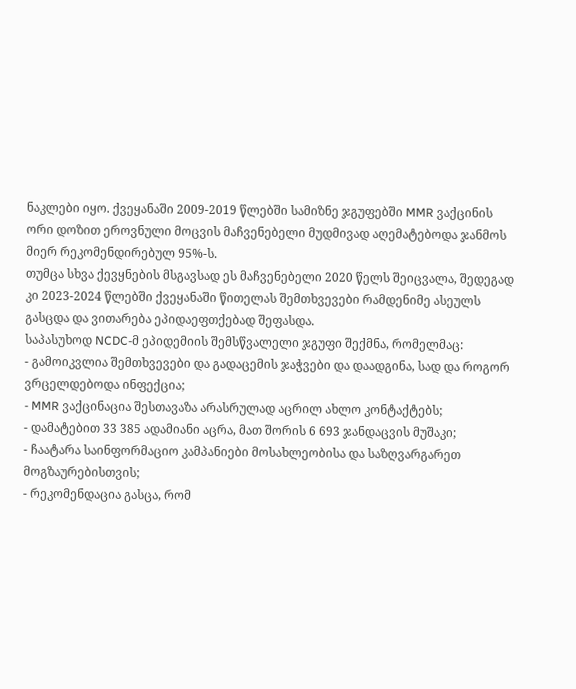ნაკლები იყო. ქვეყანაში 2009-2019 წლებში სამიზნე ჯგუფებში MMR ვაქცინის ორი დოზით ეროვნული მოცვის მაჩვენებელი მუდმივად აღემატებოდა ჯანმოს მიერ რეკომენდირებულ 95%-ს.
თუმცა სხვა ქევყნების მსგავსად ეს მაჩვენებელი 2020 წელს შეიცვალა, შედეგად კი 2023-2024 წლებში ქვეყანაში წითელას შემთხვევები რამდენიმე ასეულს გასცდა და ვითარება ეპიდაეფთქებად შეფასდა.
საპასუხოდ NCDC-მ ეპიდემიის შემსწვალელი ჯგუფი შექმნა, რომელმაც:
- გამოიკვლია შემთხვევები და გადაცემის ჯაჭვები და დაადგინა, სად და როგორ ვრცელდებოდა ინფექცია;
- MMR ვაქცინაცია შესთავაზა არასრულად აცრილ ახლო კონტაქტებს;
- დამატებით 33 385 ადამიანი აცრა, მათ შორის 6 693 ჯანდაცვის მუშაკი;
- ჩაატარა საინფორმაციო კამპანიები მოსახლეობისა და საზღვარგარეთ მოგზაურებისთვის;
- რეკომენდაცია გასცა, რომ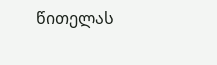წითელას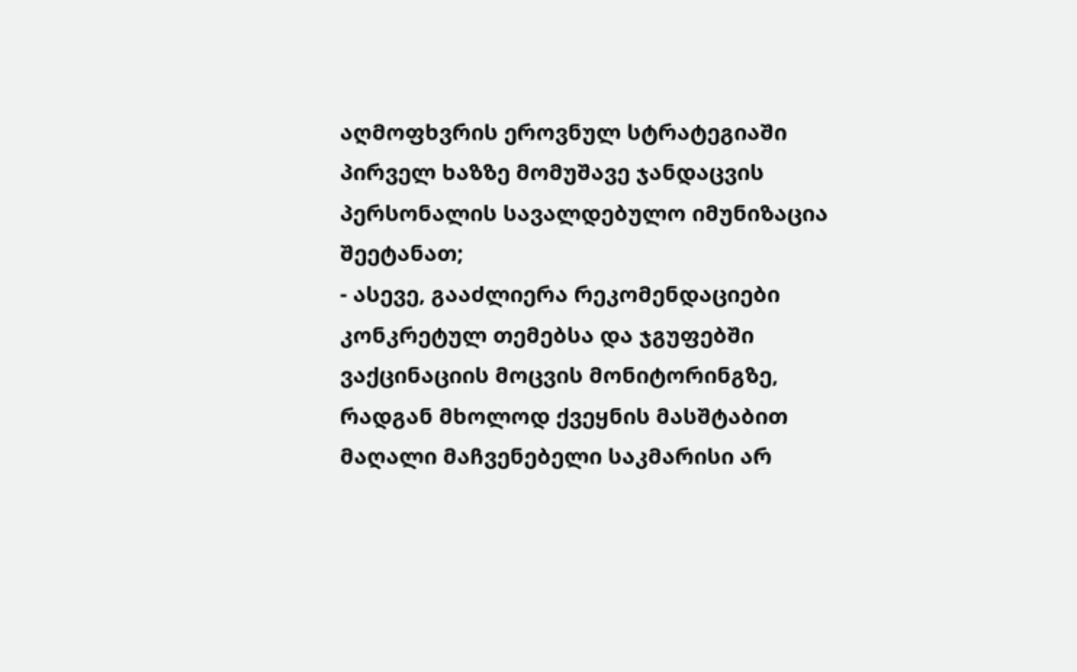აღმოფხვრის ეროვნულ სტრატეგიაში პირველ ხაზზე მომუშავე ჯანდაცვის პერსონალის სავალდებულო იმუნიზაცია შეეტანათ;
- ასევე, გააძლიერა რეკომენდაციები კონკრეტულ თემებსა და ჯგუფებში ვაქცინაციის მოცვის მონიტორინგზე, რადგან მხოლოდ ქვეყნის მასშტაბით მაღალი მაჩვენებელი საკმარისი არ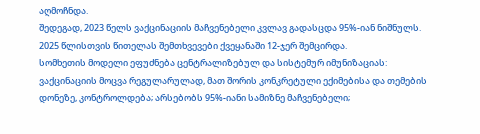აღმოჩნდა.
შედეგად, 2023 წელს ვაქცინაციის მაჩვენებელი კვლავ გადასცდა 95%-იან ნიშნულს. 2025 წლისთვის წითელას შემთხვევები ქვეყანაში 12-ჯერ შემცირდა.
სომხეთის მოდელი ეფუძნება ცენტრალიზებულ და სისტემურ იმუნიზაციას: ვაქცინაციის მოცვა რეგულარულად, მათ შორის კონკრეტული ექიმებისა და თემების დონეზე, კონტროლდება; არსებობს 95%-იანი სამიზნე მაჩვენებელი;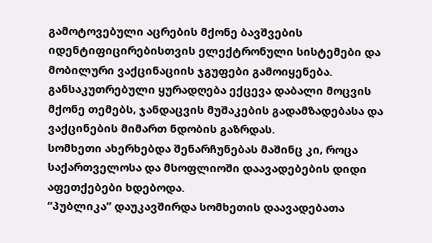გამოტოვებული აცრების მქონე ბავშვების იდენტიფიცირებისთვის ელექტრონული სისტემები და მობილური ვაქცინაციის ჯგუფები გამოიყენება. განსაკუთრებული ყურადღება ექცევა დაბალი მოცვის მქონე თემებს, ჯანდაცვის მუშაკების გადამზადებასა და ვაქცინების მიმართ ნდობის გაზრდას.
სომხეთი ახერხებდა შენარჩუნებას მაშინც კი, როცა საქართველოსა და მსოფლიოში დაავადებების დიდი აფეთქებები ხდებოდა.
“პუბლიკა” დაუკავშირდა სომხეთის დაავადებათა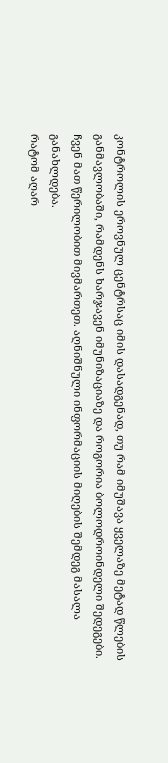კონტროლის ეროვნულ ცენტრსაც იმის დასადგენად, თუ რამ იმუშავა ყველაზე მეტად წლების განმავლობაში, რამდენს ხარჯავენ იმუნიზაციაზე და როგორია ბოლოდროინდელი შედეგები. ჩვენ მათ წერილობით მივმართეთ. აღნიშნული ინფორმაციის მიღების შემდეგ მასალა განახლდება.
რატომ აღარ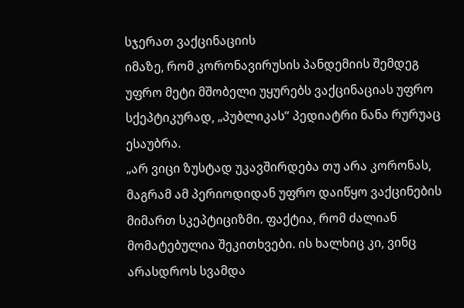სჯერათ ვაქცინაციის
იმაზე, რომ კორონავირუსის პანდემიის შემდეგ უფრო მეტი მშობელი უყურებს ვაქცინაციას უფრო სქეპტიკურად, „პუბლიკას” პედიატრი ნანა რურუაც ესაუბრა.
„არ ვიცი ზუსტად უკავშირდება თუ არა კორონას, მაგრამ ამ პერიოდიდან უფრო დაიწყო ვაქცინების მიმართ სკეპტიციზმი. ფაქტია, რომ ძალიან მომატებულია შეკითხვები. ის ხალხიც კი, ვინც არასდროს სვამდა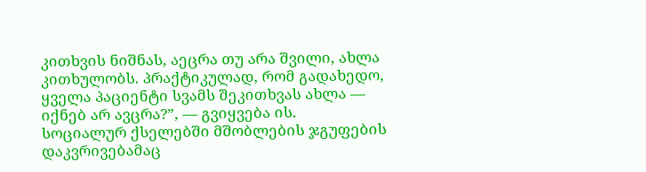კითხვის ნიშნას, აეცრა თუ არა შვილი, ახლა კითხულობს. პრაქტიკულად, რომ გადახედო, ყველა პაციენტი სვამს შეკითხვას ახლა — იქნებ არ ავცრა?”, — გვიყვება ის.
სოციალურ ქსელებში მშობლების ჯგუფების დაკვრივებამაც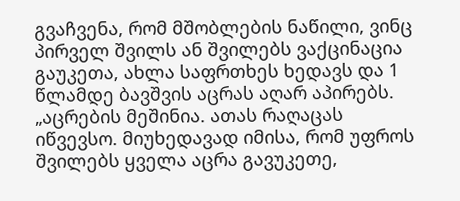გვაჩვენა, რომ მშობლების ნაწილი, ვინც პირველ შვილს ან შვილებს ვაქცინაცია გაუკეთა, ახლა საფრთხეს ხედავს და 1 წლამდე ბავშვის აცრას აღარ აპირებს.
„აცრების მეშინია. ათას რაღაცას იწვევსო. მიუხედავად იმისა, რომ უფროს შვილებს ყველა აცრა გავუკეთე,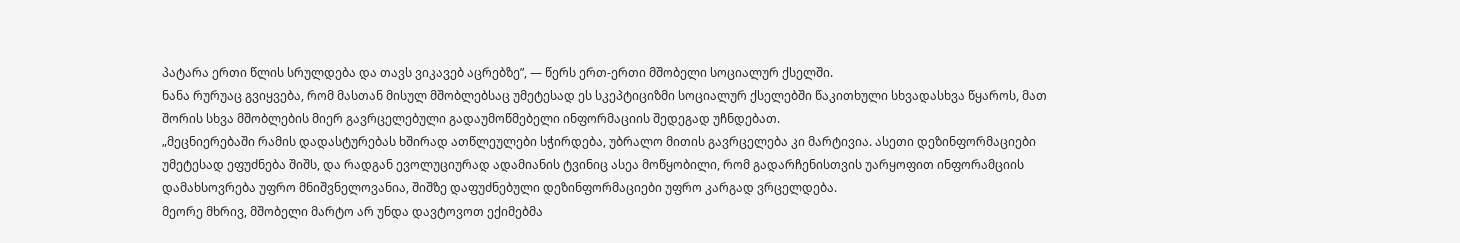პატარა ერთი წლის სრულდება და თავს ვიკავებ აცრებზე”, — წერს ერთ-ერთი მშობელი სოციალურ ქსელში.
ნანა რურუაც გვიყვება, რომ მასთან მისულ მშობლებსაც უმეტესად ეს სკეპტიციზმი სოციალურ ქსელებში წაკითხული სხვადასხვა წყაროს, მათ შორის სხვა მშობლების მიერ გავრცელებული გადაუმოწმებელი ინფორმაციის შედეგად უჩნდებათ.
„მეცნიერებაში რამის დადასტურებას ხშირად ათწლეულები სჭირდება, უბრალო მითის გავრცელება კი მარტივია. ასეთი დეზინფორმაციები უმეტესად ეფუძნება შიშს, და რადგან ევოლუციურად ადამიანის ტვინიც ასეა მოწყობილი, რომ გადარჩენისთვის უარყოფით ინფორამციის დამახსოვრება უფრო მნიშვნელოვანია, შიშზე დაფუძნებული დეზინფორმაციები უფრო კარგად ვრცელდება.
მეორე მხრივ, მშობელი მარტო არ უნდა დავტოვოთ ექიმებმა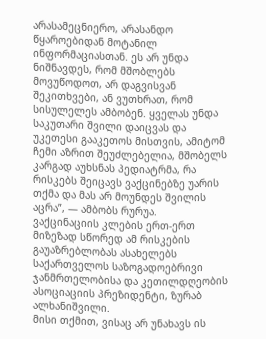არასამეცნიერო, არასანდო წყაროებიდან მოტანილ ინფორმაციასთან. ეს არ უნდა ნიშნავდეს, რომ მშობლებს მოვუწოდოთ, არ დაგვისვან შეკითხვები, ან ვუთხრათ, რომ სისულელეს ამბობენ. ყველას უნდა საკუთარი შვილი დაიცვას და უკეთესი გააკეთოს მისთვის, ამიტომ ჩემი აზრით შეუძლებელია, მშობელს კარგად აუხსნას პედიატრმა, რა რისკებს შეიცავს ვაქცინებზე უარის თქმა და მას არ მოუნდეს შვილის აცრა”, — ამბობს რურუა.
ვაქცინაციის კლების ერთ-ერთ მიზეზად სწორედ ამ რისკების გაუაზრებლობას ასახელებს საქართველოს საზოგადოებრივი ჯანმრთელობისა და კეთილდღეობის ასოციაციის პრეზიდენტი, ზურაბ ალხანიშვილი.
მისი თქმით, ვისაც არ უნახავს ის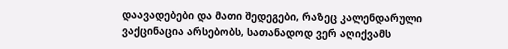დაავადებები და მათი შედეგები, რაზეც კალენდარული ვაქცინაცია არსებობს, სათანადოდ ვერ აღიქვამს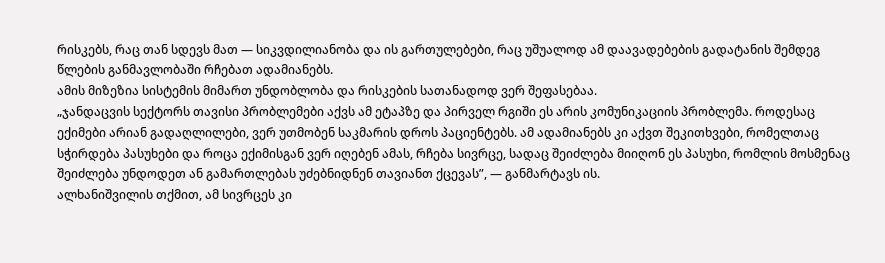რისკებს, რაც თან სდევს მათ — სიკვდილიანობა და ის გართულებები, რაც უშუალოდ ამ დაავადებების გადატანის შემდეგ წლების განმავლობაში რჩებათ ადამიანებს.
ამის მიზეზია სისტემის მიმართ უნდობლობა და რისკების სათანადოდ ვერ შეფასებაა.
„ჯანდაცვის სექტორს თავისი პრობლემები აქვს ამ ეტაპზე და პირველ რგიში ეს არის კომუნიკაციის პრობლემა. როდესაც ექიმები არიან გადაღლილები, ვერ უთმობენ საკმარის დროს პაციენტებს. ამ ადამიანებს კი აქვთ შეკითხვები, რომელთაც სჭირდება პასუხები და როცა ექიმისგან ვერ იღებენ ამას, რჩება სივრცე, სადაც შეიძლება მიიღონ ეს პასუხი, რომლის მოსმენაც შეიძლება უნდოდეთ ან გამართლებას უძებნიდნენ თავიანთ ქცევას”, — განმარტავს ის.
ალხანიშვილის თქმით, ამ სივრცეს კი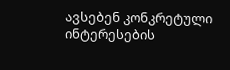ავსებენ კონკრეტული ინტერესების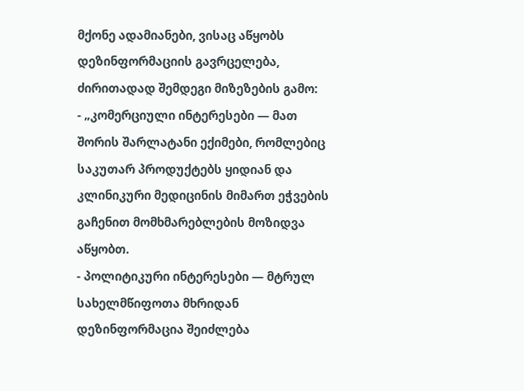მქონე ადამიანები, ვისაც აწყობს დეზინფორმაციის გავრცელება, ძირითადად შემდეგი მიზეზების გამო:
- „კომერციული ინტერესები — მათ შორის შარლატანი ექიმები, რომლებიც საკუთარ პროდუქტებს ყიდიან და კლინიკური მედიცინის მიმართ ეჭვების გაჩენით მომხმარებლების მოზიდვა აწყობთ.
- პოლიტიკური ინტერესები — მტრულ სახელმწიფოთა მხრიდან დეზინფორმაცია შეიძლება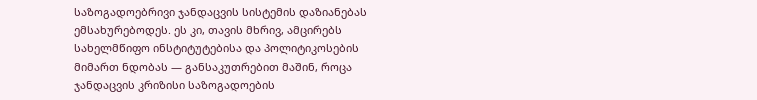საზოგადოებრივი ჯანდაცვის სისტემის დაზიანებას ემსახურებოდეს. ეს კი, თავის მხრივ, ამცირებს სახელმწიფო ინსტიტუტებისა და პოლიტიკოსების მიმართ ნდობას — განსაკუთრებით მაშინ, როცა ჯანდაცვის კრიზისი საზოგადოების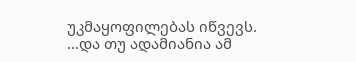უკმაყოფილებას იწვევს.
…და თუ ადამიანია ამ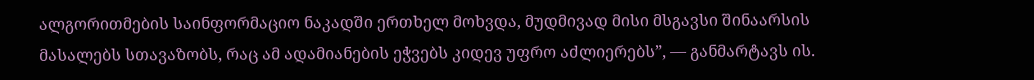ალგორითმების საინფორმაციო ნაკადში ერთხელ მოხვდა, მუდმივად მისი მსგავსი შინაარსის მასალებს სთავაზობს, რაც ამ ადამიანების ეჭვებს კიდევ უფრო აძლიერებს”, — განმარტავს ის.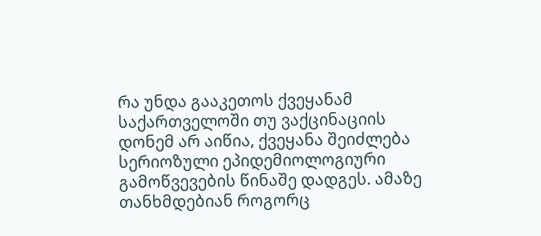რა უნდა გააკეთოს ქვეყანამ
საქართველოში თუ ვაქცინაციის დონემ არ აიწია, ქვეყანა შეიძლება სერიოზული ეპიდემიოლოგიური გამოწვევების წინაშე დადგეს. ამაზე თანხმდებიან როგორც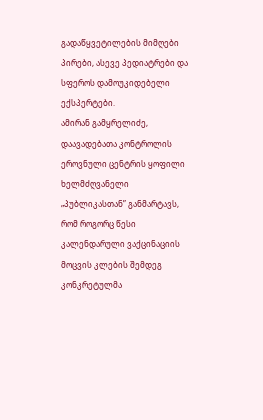გადაწყვეტილების მიმღები პირები, ასევე პედიატრები და სფეროს დამოუკიდებელი ექსპერტები.
ამირან გამყრელიძე, დაავადებათა კონტროლის ეროვნული ცენტრის ყოფილი ხელმძღვანელი „პუბლიკასთან” განმარტავს, რომ როგორც წესი კალენდარული ვაქცინაციის მოცვის კლების შემდეგ კონკრეტულმა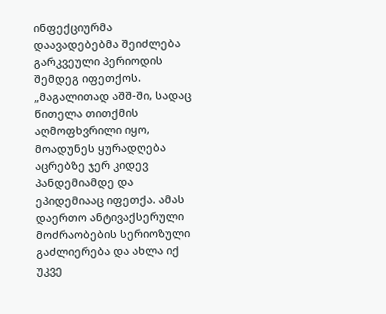ინფექციურმა დაავადებებმა შეიძლება გარკვეული პერიოდის შემდეგ იფეთქოს.
„მაგალითად აშშ-ში, სადაც წითელა თითქმის აღმოფხვრილი იყო, მოადუნეს ყურადღება აცრებზე ჯერ კიდევ პანდემიამდე და ეპიდემიააც იფეთქა. ამას დაერთო ანტივაქსერული მოძრაობების სერიოზული გაძლიერება და ახლა იქ უკვე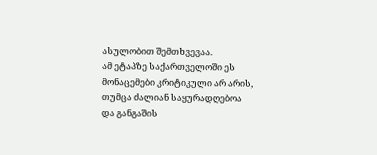ასულობით შემთხვევაა.
ამ ეტაპზე საქართველოში ეს მონაცემები კრიტიკული არ არის, თუმცა ძალიან საყურადღებოა და განგაშის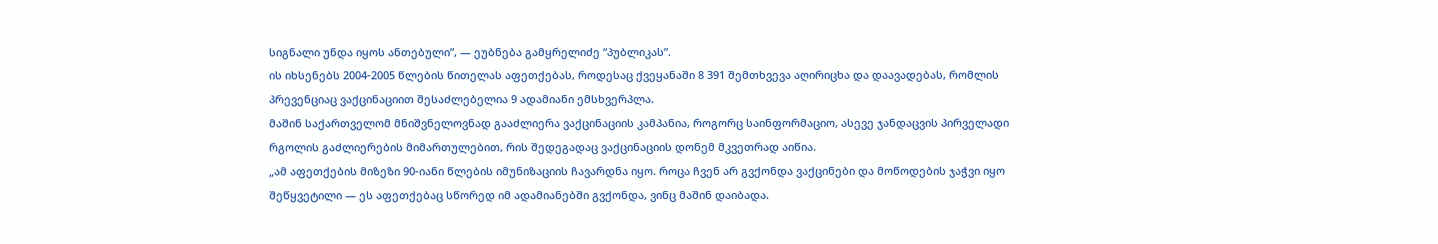სიგნალი უნდა იყოს ანთებული”, — ეუბნება გამყრელიძე “პუბლიკას”.
ის იხსენებს 2004-2005 წლების წითელას აფეთქებას, როდესაც ქვეყანაში 8 391 შემთხვევა აღირიცხა და დაავადებას, რომლის პრევენციაც ვაქცინაციით შესაძლებელია 9 ადამიანი ემსხვერპლა.
მაშინ საქართველომ მნიშვნელოვნად გააძლიერა ვაქცინაციის კამპანია, როგორც საინფორმაციო, ასევე ჯანდაცვის პირველადი რგოლის გაძლიერების მიმართულებით, რის შედეგადაც ვაქცინაციის დონემ მკვეთრად აიწია.
„ამ აფეთქების მიზეზი 90-იანი წლების იმუნიზაციის ჩავარდნა იყო. როცა ჩვენ არ გვქონდა ვაქცინები და მოწოდების ჯაჭვი იყო შეწყვეტილი — ეს აფეთქებაც სწორედ იმ ადამიანებში გვქონდა, ვინც მაშინ დაიბადა.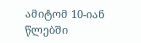ამიტომ 10-იან წლებში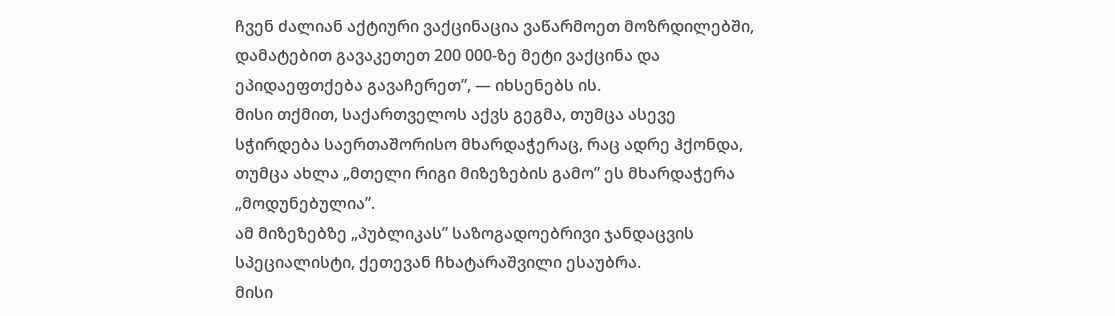ჩვენ ძალიან აქტიური ვაქცინაცია ვაწარმოეთ მოზრდილებში, დამატებით გავაკეთეთ 200 000-ზე მეტი ვაქცინა და ეპიდაეფთქება გავაჩერეთ”, — იხსენებს ის.
მისი თქმით, საქართველოს აქვს გეგმა, თუმცა ასევე სჭირდება საერთაშორისო მხარდაჭერაც, რაც ადრე ჰქონდა, თუმცა ახლა „მთელი რიგი მიზეზების გამო” ეს მხარდაჭერა „მოდუნებულია”.
ამ მიზეზებზე „პუბლიკას” საზოგადოებრივი ჯანდაცვის სპეციალისტი, ქეთევან ჩხატარაშვილი ესაუბრა.
მისი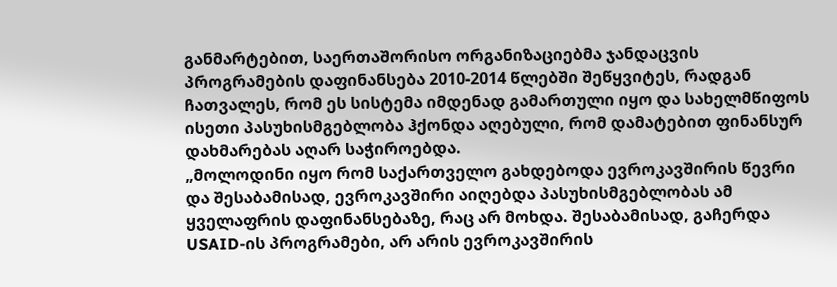განმარტებით, საერთაშორისო ორგანიზაციებმა ჯანდაცვის პროგრამების დაფინანსება 2010-2014 წლებში შეწყვიტეს, რადგან ჩათვალეს, რომ ეს სისტემა იმდენად გამართული იყო და სახელმწიფოს ისეთი პასუხისმგებლობა ჰქონდა აღებული, რომ დამატებით ფინანსურ დახმარებას აღარ საჭიროებდა.
„მოლოდინი იყო რომ საქართველო გახდებოდა ევროკავშირის წევრი და შესაბამისად, ევროკავშირი აიღებდა პასუხისმგებლობას ამ ყველაფრის დაფინანსებაზე, რაც არ მოხდა. შესაბამისად, გაჩერდა USAID-ის პროგრამები, არ არის ევროკავშირის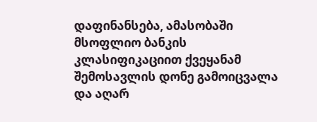დაფინანსება, ამასობაში მსოფლიო ბანკის კლასიფიკაციით ქვეყანამ შემოსავლის დონე გამოიცვალა და აღარ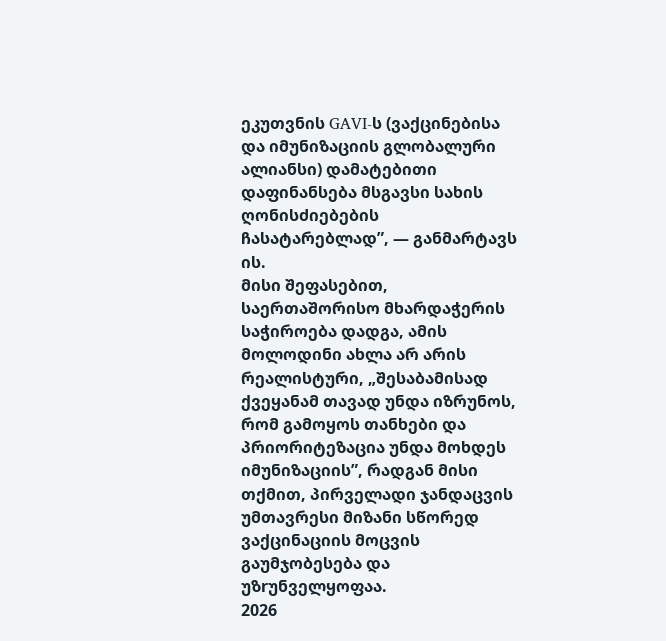ეკუთვნის GAVI-ს (ვაქცინებისა და იმუნიზაციის გლობალური ალიანსი) დამატებითი დაფინანსება მსგავსი სახის ღონისძიებების ჩასატარებლად”, — განმარტავს ის.
მისი შეფასებით, საერთაშორისო მხარდაჭერის საჭიროება დადგა, ამის მოლოდინი ახლა არ არის რეალისტური, „შესაბამისად ქვეყანამ თავად უნდა იზრუნოს, რომ გამოყოს თანხები და პრიორიტეზაცია უნდა მოხდეს იმუნიზაციის”, რადგან მისი თქმით, პირველადი ჯანდაცვის უმთავრესი მიზანი სწორედ ვაქცინაციის მოცვის გაუმჯობესება და უზrუნველყოფაა.
2026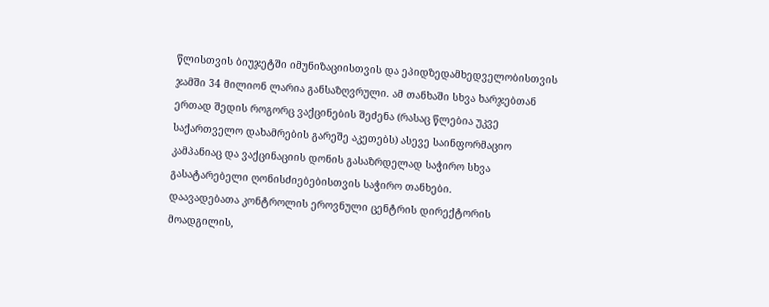წლისთვის ბიუჯეტში იმუნიზაციისთვის და ეპიდზედამხედველობისთვის ჯამში 34 მილიონ ლარია განსაზღვრული. ამ თანხაში სხვა ხარჯებთან ერთად შედის როგორც ვაქცინების შეძენა (რასაც წლებია უკვე საქართველო დახამრების გარეშე აკეთებს) ასევე საინფორმაციო კამპანიაც და ვაქცინაციის დონის გასაზრდელად საჭირო სხვა გასატარებელი ღონისძიებებისთვის საჭირო თანხები.
დაავადებათა კონტროლის ეროვნული ცენტრის დირექტორის მოადგილის,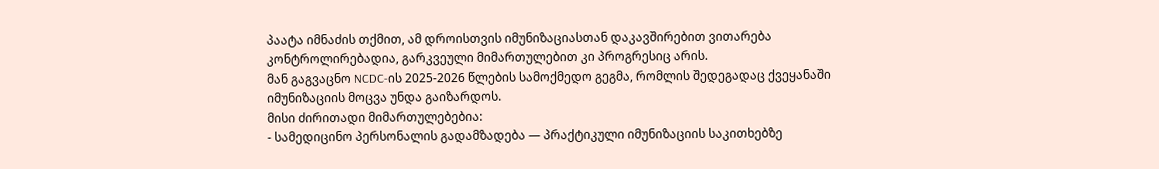პაატა იმნაძის თქმით, ამ დროისთვის იმუნიზაციასთან დაკავშირებით ვითარება კონტროლირებადია, გარკვეული მიმართულებით კი პროგრესიც არის.
მან გაგვაცნო NCDC-ის 2025-2026 წლების სამოქმედო გეგმა, რომლის შედეგადაც ქვეყანაში იმუნიზაციის მოცვა უნდა გაიზარდოს.
მისი ძირითადი მიმართულებებია:
- სამედიცინო პერსონალის გადამზადება — პრაქტიკული იმუნიზაციის საკითხებზე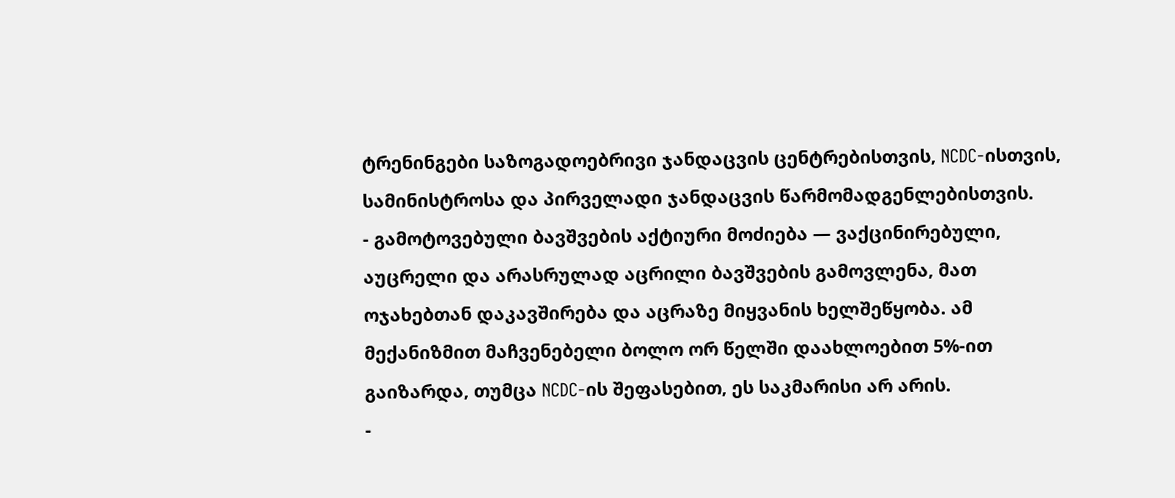ტრენინგები საზოგადოებრივი ჯანდაცვის ცენტრებისთვის, NCDC-ისთვის, სამინისტროსა და პირველადი ჯანდაცვის წარმომადგენლებისთვის.
- გამოტოვებული ბავშვების აქტიური მოძიება — ვაქცინირებული, აუცრელი და არასრულად აცრილი ბავშვების გამოვლენა, მათ ოჯახებთან დაკავშირება და აცრაზე მიყვანის ხელშეწყობა. ამ მექანიზმით მაჩვენებელი ბოლო ორ წელში დაახლოებით 5%-ით გაიზარდა, თუმცა NCDC-ის შეფასებით, ეს საკმარისი არ არის.
-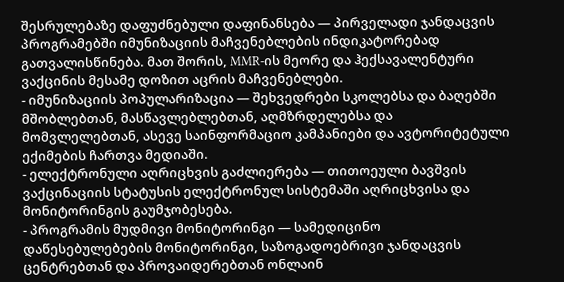შესრულებაზე დაფუძნებული დაფინანსება — პირველადი ჯანდაცვის პროგრამებში იმუნიზაციის მაჩვენებლების ინდიკატორებად გათვალისწინება. მათ შორის, MMR-ის მეორე და ჰექსავალენტური ვაქცინის მესამე დოზით აცრის მაჩვენებლები.
- იმუნიზაციის პოპულარიზაცია — შეხვედრები სკოლებსა და ბაღებში მშობლებთან, მასწავლებლებთან, აღმზრდელებსა და მომვლელებთან, ასევე საინფორმაციო კამპანიები და ავტორიტეტული ექიმების ჩართვა მედიაში.
- ელექტრონული აღრიცხვის გაძლიერება — თითოეული ბავშვის ვაქცინაციის სტატუსის ელექტრონულ სისტემაში აღრიცხვისა და მონიტორინგის გაუმჯობესება.
- პროგრამის მუდმივი მონიტორინგი — სამედიცინო დაწესებულებების მონიტორინგი, საზოგადოებრივი ჯანდაცვის ცენტრებთან და პროვაიდერებთან ონლაინ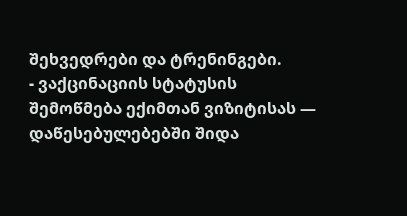შეხვედრები და ტრენინგები.
- ვაქცინაციის სტატუსის შემოწმება ექიმთან ვიზიტისას — დაწესებულებებში შიდა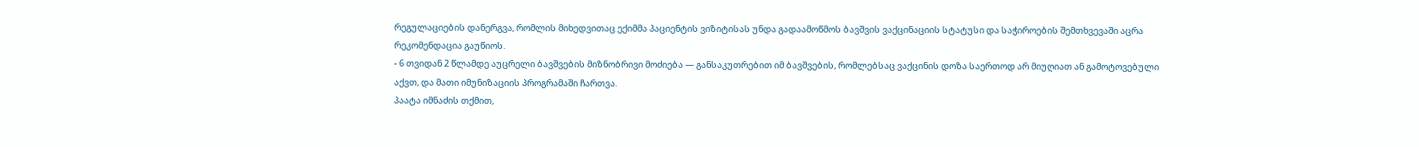რეგულაციების დანერგვა, რომლის მიხედვითაც ექიმმა პაციენტის ვიზიტისას უნდა გადაამოწმოს ბავშვის ვაქცინაციის სტატუსი და საჭიროების შემთხვევაში აცრა რეკომენდაცია გაუწიოს.
- 6 თვიდან 2 წლამდე აუცრელი ბავშვების მიზნობრივი მოძიება — განსაკუთრებით იმ ბავშვების, რომლებსაც ვაქცინის დოზა საერთოდ არ მიუღიათ ან გამოტოვებული აქვთ, და მათი იმუნიზაციის პროგრამაში ჩართვა.
პაატა იმნაძის თქმით,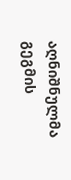აღნიშნულმა გეგმის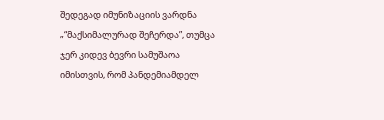შედეგად იმუნიზაციის ვარდნა „“მაქსიმალურად შეჩერდა”, თუმცა ჯერ კიდევ ბევრი სამუშაოა იმისთვის, რომ პანდემიამდელ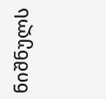ნიშნულს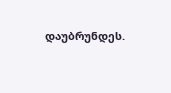დაუბრუნდეს.